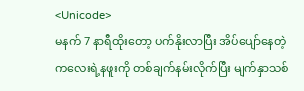<Unicode>
မနက် 7 နာရီထိုးတော့ ပက်နိုးလာပြီး အိပ်ပျော်နေတဲ့ကလေးရဲ့နဖူးကို တစ်ချက်နမ်းလိုက်ပြီး မျက်နှာသစ်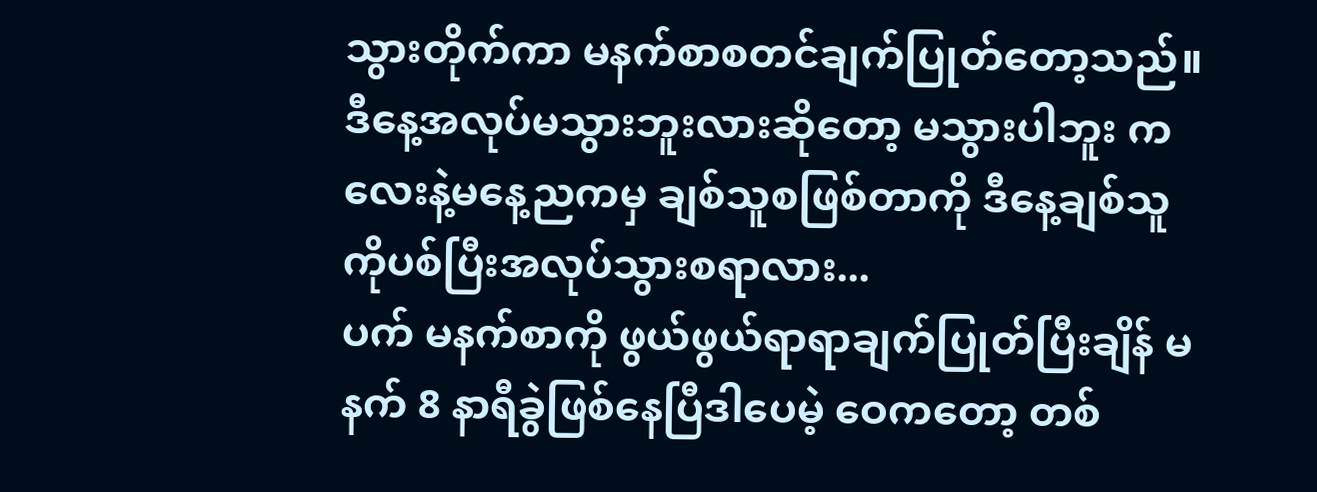သွားတိုက်ကာ မနက်စာစတင်ချက်ပြုတ်တော့သည်။ဒီနေ့အလုပ်မသွားဘူးလားဆိုတော့ မသွားပါဘူး ကလေးနဲ့မနေ့ညကမှ ချစ်သူစဖြစ်တာကို ဒီနေ့ချစ်သူကိုပစ်ပြီးအလုပ်သွားစရာလား...
ပက် မနက်စာကို ဖွယ်ဖွယ်ရာရာချက်ပြုတ်ပြီးချိန် မနက် 8 နာရီခွဲဖြစ်နေပြီဒါပေမဲ့ ဝေကတော့ တစ်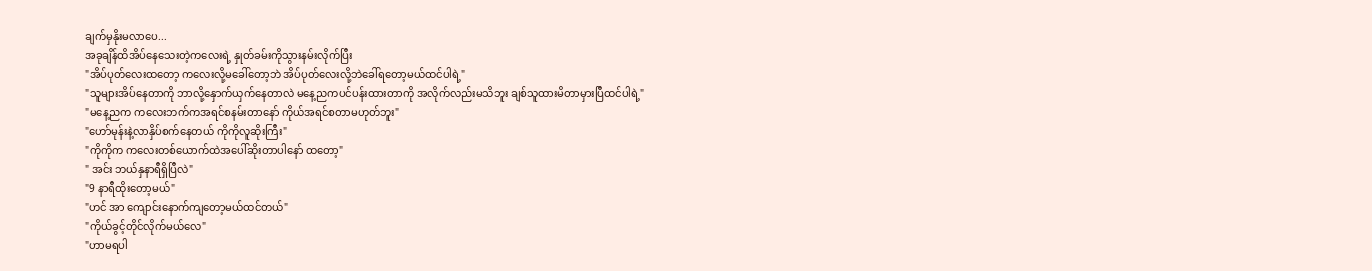ချက်မှနိုးမလာပေ...
အခုချိန်ထိအိပ်နေသေးတဲ့ကလေးရဲ့ နှုတ်ခမ်းကိုသွားနမ်းလိုက်ပြီး
"အိပ်ပုတ်လေးထတော့ ကလေးလို့မခေါ်တော့ဘဲ အိပ်ပုတ်လေးလို့ဘဲခေါ်ရတော့မယ်ထင်ပါရဲ့"
"သူများအိပ်နေတာကို ဘာလို့နှောက်ယှက်နေတာလဲ မနေ့ညကပင်ပန်းထားတာကို အလိုက်လည်းမသိဘူး ချစ်သူထားမိတာမှားပြီထင်ပါရဲ့"
"မနေ့ညက ကလေးဘက်ကအရင်စနမ်းတာနော် ကိုယ်အရင်စတာမဟုတ်ဘူး"
"ဟော်မုန်းနဲ့လာနှိပ်စက်နေတယ် ကိုကိုလူဆိုးကြီး"
"ကိုကိုက ကလေးတစ်ယောက်ထဲအပေါ်ဆိုးတာပါနော် ထတော့"
" အင်း ဘယ်နှနာရီရှိပြီလဲ"
"9 နာရီထိုးတော့မယ်"
"ဟင် အာ ကျောင်းနောက်ကျတော့မယ်ထင်တယ်"
"ကိုယ်ခွင့်တိုင်လိုက်မယ်လေ"
"ဟာမရပါ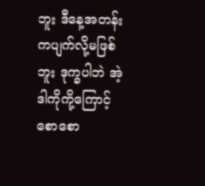ဘူး ဒီနေ့အတန်းကပျက်လို့မဖြစ်ဘူး ဒုက္ခပါဘဲ အဲ့ဒါကိုကို့ကြောင့် စောစော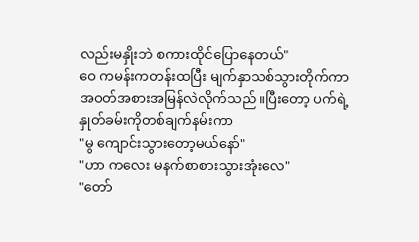လည်းမနှိုးဘဲ စကားထိုင်ပြောနေတယ်"
ဝေ ကမန်းကတန်းထပြီး မျက်နှာသစ်သွားတိုက်ကာ အဝတ်အစားအမြန်လဲလိုက်သည်။ပြီးတော့ ပက်ရဲ့ နှုတ်ခမ်းကိုတစ်ချက်နမ်းကာ
"မွ ကျောင်းသွားတော့မယ်နော်"
"ဟာ ကလေး မနက်စာစားသွားအုံးလေ"
"တော်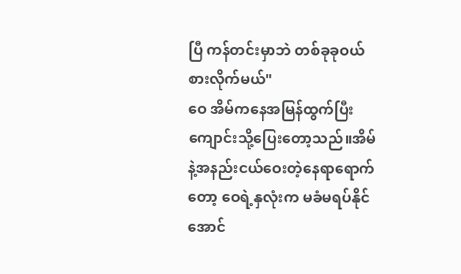ပြီ ကန်တင်းမှာဘဲ တစ်ခုခုဝယ်စားလိုက်မယ်"
ဝေ အိမ်ကနေအမြန်ထွက်ပြီး ကျောင်းသို့ပြေးတော့သည်။အိမ်နဲ့အနည်းငယ်ဝေးတဲ့နေရာရောက်တော့ ဝေရဲ့နှလုံးက မခံမရပ်နိုင်အောင်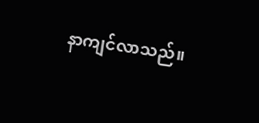နာကျင်လာသည်။